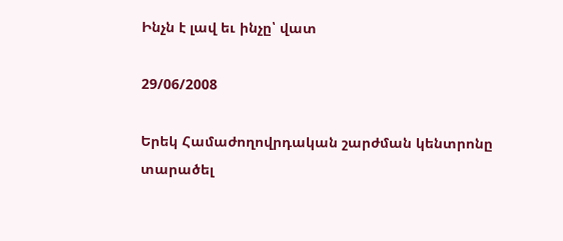Ինչն է լավ եւ ինչը՝ վատ

29/06/2008

Երեկ Համաժողովրդական շարժման կենտրոնը տարածել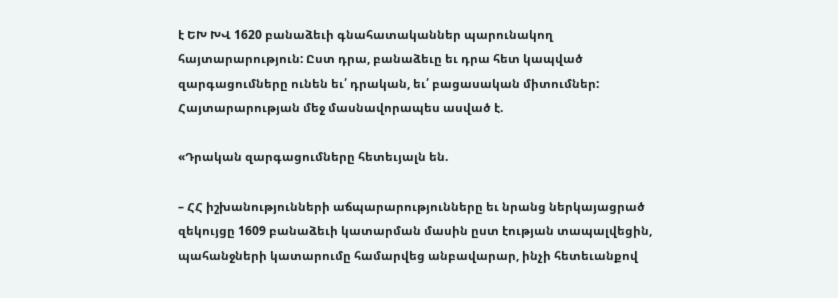է ԵԽ ԽՎ 1620 բանաձեւի գնահատականներ պարունակող հայտարարություն: Ըստ դրա, բանաձեւը եւ դրա հետ կապված զարգացումները ունեն եւ՛ դրական, եւ՛ բացասական միտումներ: Հայտարարության մեջ մասնավորապես ասված է.

«Դրական զարգացումները հետեւյալն են.

– ՀՀ իշխանությունների աճպարարությունները եւ նրանց ներկայացրած զեկույցը 1609 բանաձեւի կատարման մասին ըստ էության տապալվեցին, պահանջների կատարումը համարվեց անբավարար, ինչի հետեւանքով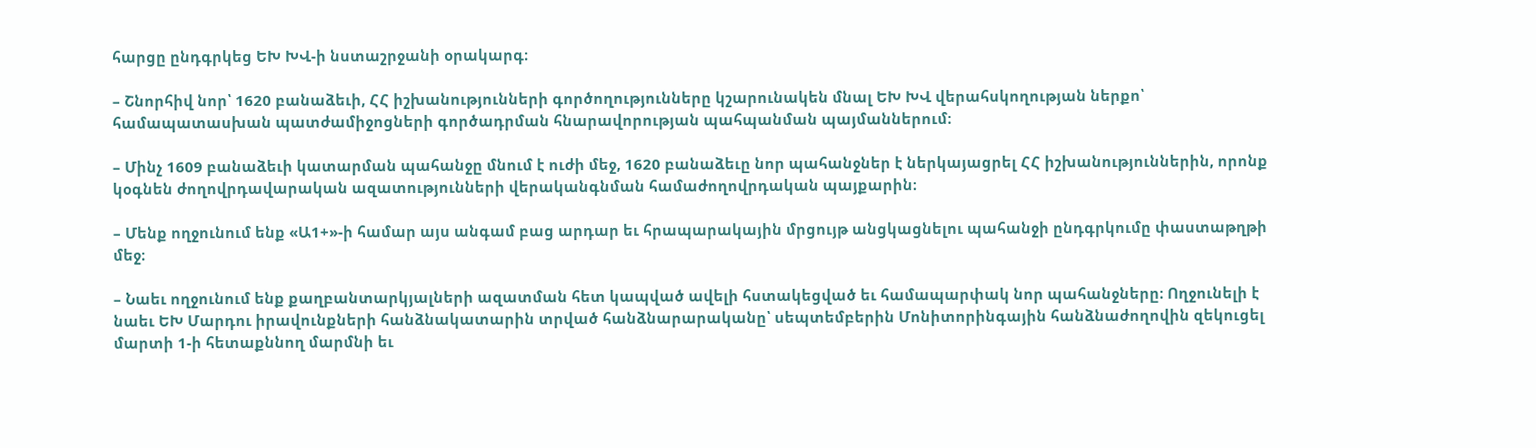հարցը ընդգրկեց ԵԽ ԽՎ-ի նստաշրջանի օրակարգ։

– Շնորհիվ նոր՝ 1620 բանաձեւի, ՀՀ իշխանությունների գործողությունները կշարունակեն մնալ ԵԽ ԽՎ վերահսկողության ներքո՝ համապատասխան պատժամիջոցների գործադրման հնարավորության պահպանման պայմաններում։

– Մինչ 1609 բանաձեւի կատարման պահանջը մնում է ուժի մեջ, 1620 բանաձեւը նոր պահանջներ է ներկայացրել ՀՀ իշխանություններին, որոնք կօգնեն ժողովրդավարական ազատությունների վերականգնման համաժողովրդական պայքարին։

– Մենք ողջունում ենք «Ա1+»-ի համար այս անգամ բաց արդար եւ հրապարակային մրցույթ անցկացնելու պահանջի ընդգրկումը փաստաթղթի մեջ։

– Նաեւ ողջունում ենք քաղբանտարկյալների ազատման հետ կապված ավելի հստակեցված եւ համապարփակ նոր պահանջները։ Ողջունելի է նաեւ ԵԽ Մարդու իրավունքների հանձնակատարին տրված հանձնարարականը՝ սեպտեմբերին Մոնիտորինգային հանձնաժողովին զեկուցել մարտի 1-ի հետաքննող մարմնի եւ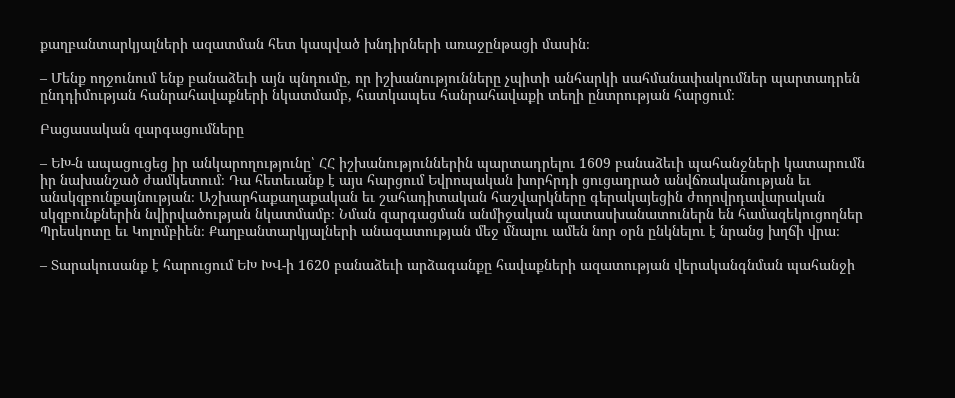քաղբանտարկյալների ազատման հետ կապված խնդիրների առաջընթացի մասին։

– Մենք ողջունում ենք բանաձեւի այն պնդումը, որ իշխանությունները չպիտի անհարկի սահմանափակումներ պարտադրեն ընդդիմության հանրահավաքների նկատմամբ, հատկապես հանրահավաքի տեղի ընտրության հարցում։

Բացասական զարգացումները

– ԵԽ-ն ապացուցեց իր անկարողությունը՝ ՀՀ իշխանություններին պարտադրելու 1609 բանաձեւի պահանջների կատարումն իր նախանշած ժամկետում։ Դա հետեւանք է այս հարցում Եվրոպական խորհրդի ցուցադրած անվճռականության եւ անսկզբունքայնության։ Աշխարհաքաղաքական եւ շահադիտական հաշվարկները գերակայեցին ժողովրդավարական սկզբունքներին նվիրվածության նկատմամբ։ Նման զարգացման անմիջական պատասխանատուներն են համազեկուցողներ Պրեսկոտը եւ Կոլոմբիեն։ Քաղբանտարկյալների անազատության մեջ մնալու ամեն նոր օրն ընկնելու է նրանց խղճի վրա։

– Տարակուսանք է հարուցում ԵԽ ԽՎ-ի 1620 բանաձեւի արձագանքը հավաքների ազատության վերականգնման պահանջի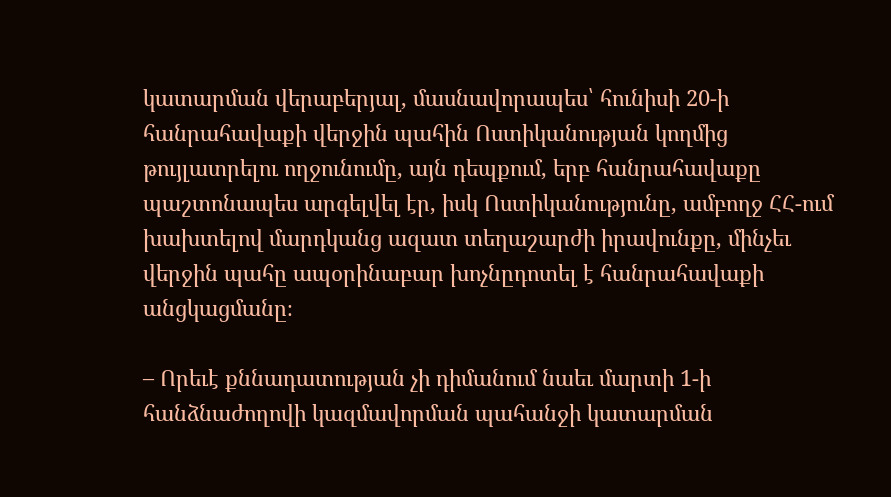կատարման վերաբերյալ, մասնավորապես՝ հունիսի 20-ի հանրահավաքի վերջին պահին Ոստիկանության կողմից թույլատրելու ողջունումը, այն դեպքում, երբ հանրահավաքը պաշտոնապես արգելվել էր, իսկ Ոստիկանությունը, ամբողջ ՀՀ-ում խախտելով մարդկանց ազատ տեղաշարժի իրավունքը, մինչեւ վերջին պահը ապօրինաբար խոչնըդոտել է հանրահավաքի անցկացմանը։

– Որեւէ քննադատության չի դիմանում նաեւ մարտի 1-ի հանձնաժողովի կազմավորման պահանջի կատարման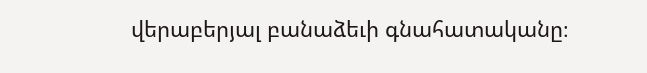վերաբերյալ բանաձեւի գնահատականը։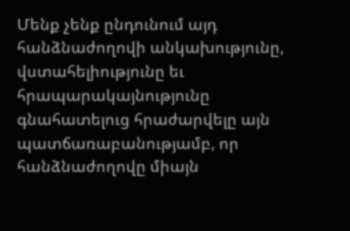Մենք չենք ընդունում այդ հանձնաժողովի անկախությունը, վստահելիությունը եւ հրապարակայնությունը գնահատելուց հրաժարվելը այն պատճառաբանությամբ, որ հանձնաժողովը միայն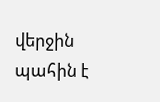վերջին պահին է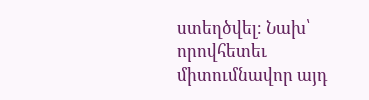ստեղծվել։ Նախ՝ որովհետեւ միտումնավոր այդ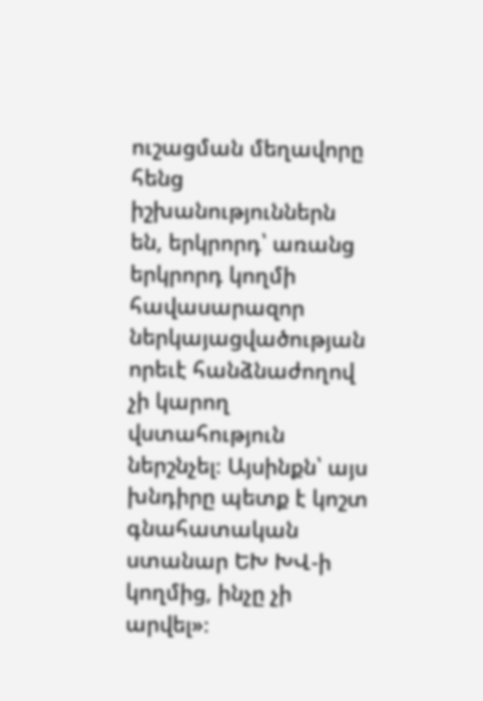ուշացման մեղավորը հենց իշխանություններն են, երկրորդ՝ առանց երկրորդ կողմի հավասարազոր ներկայացվածության որեւէ հանձնաժողով չի կարող վստահություն ներշնչել։ Այսինքն՝ այս խնդիրը պետք է կոշտ գնահատական ստանար ԵԽ ԽՎ-ի կողմից, ինչը չի արվել»։